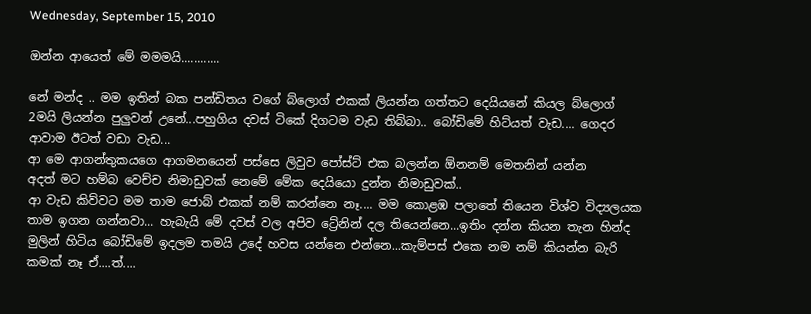Wednesday, September 15, 2010

ඔන්න ආයෙත් මේ මමමයි............

නේ මන්ද .. මම ඉතින් බක පන්ඩිතය වගේ බ්ලොග් එකක් ලියන්න ගත්තට දෙයියනේ කියල බ්ලොග් 2මයි ලියන්න පුලුවන් උනේ...පහුගිය දවස් ටිකේ දිගටම වැඩ තිබ්බා.. බෝඩිමේ හිට්යත් වැඩ.... ගෙදර ආවාම ඊටත් වඩා වැඩ...
ආ මෙ ආගන්තුකයගෙ ආගමනයෙන් පස්සෙ ලිවුව පෝස්ට් එක බලන්න ඕනනම් මෙතනින් යන්න
අදත් මට හම්බ වෙච්ච නිමාඩුවක් නෙමේ මේක දෙයියො දුන්න නිමාඩුවක්..
ආ වැඩ කිව්වට මම තාම ජොබ් එකක් නම් කරන්නෙ නෑ.... මම කොළඹ පලාතේ තියෙන විශ්ව විද්‍යලයක තාම ඉගන ගන්නවා... හැබැයි මේ දවස් වල අපිව ට්‍රේනින් දල තියෙන්නෙ...ඉතිං දන්න කියන තැන හින්ද මුලින් හිටිය බෝඩිමේ ඉදලම තමයි උදේ හවස යන්නෙ එන්නෙ...කැම්පස් එකෙ නම නම් කියන්න බැරි කමක් නෑ ඒ....ත්....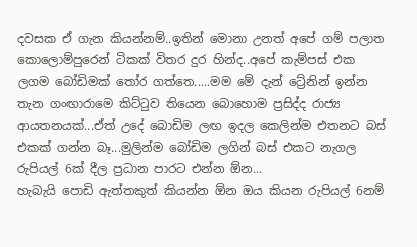දවසක ඒ ගැන කියන්නම්..ඉතින් මොනා උනත් අපේ ගම් පලාත කොලොම්පුරෙන් ටිකක් විතර දුර හින්ද..අපේ කැම්පස් එක ලගම බෝඩිමක් තෝර ගත්තෙ.....මම මේ දැන් ට්‍රේනින් ඉන්න තැන ගංඟාරාමෙ කිට්ටුව තියෙන බොහොම ප්‍රසිද්ද රාජ්‍ය ආයතනයක්...ඒත් උදේ බොඩිම ලඟ ඉදල කෙලින්ම එතනට බස් එකක් ගන්න බෑ...මුලින්ම බෝඩිම ලගින් බස් එකට නැගල රුපියල් 6ක් දීල ප්‍රධාන පාරට එන්න ඕන...
හැබැයි පොඩි ඇත්තකුත් කියන්න ඕන ඔය කියන රුපියල් 6නම්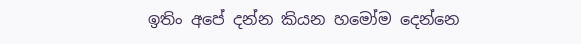ඉතිං අපේ දන්න කියන හමෝම දෙන්නෙ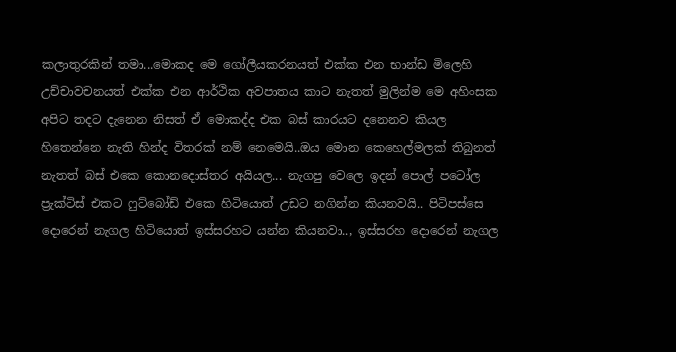කලාතුරකින් තමා...මොකද මෙ ගෝලීයකරනයත් එක්ක එන භාන්ඩ මිලෙහි උච්චාවචනයත් එක්ක එන ආර්ථික අවපාතය කාට නැතත් මුලින්ම මෙ අහිංසක අපිට තදට දැනෙන නිසත් ඒ මොකද්ද එක බස් කාරයට දනෙනව කියල හිතෙන්නෙ නැති හින්ද විතරක් නම් නෙමෙයි..ඔය මොන කෙහෙල්මලක් තිබුනත් නැතත් බස් එකෙ කොනදොස්තර අයියල... නැගපු වෙලෙ ඉදන් පොල් පටෝල ප්‍රැක්ටිස් එකට ෆුට්බෝඩ් එකෙ හිටියොත් උඩට නගින්න කියනවයි.. පිටිපස්සෙ දොරෙන් නැගල හිටියොත් ඉස්සරහට යන්න කියනවා.., ඉස්සරහ දොරෙන් නැගල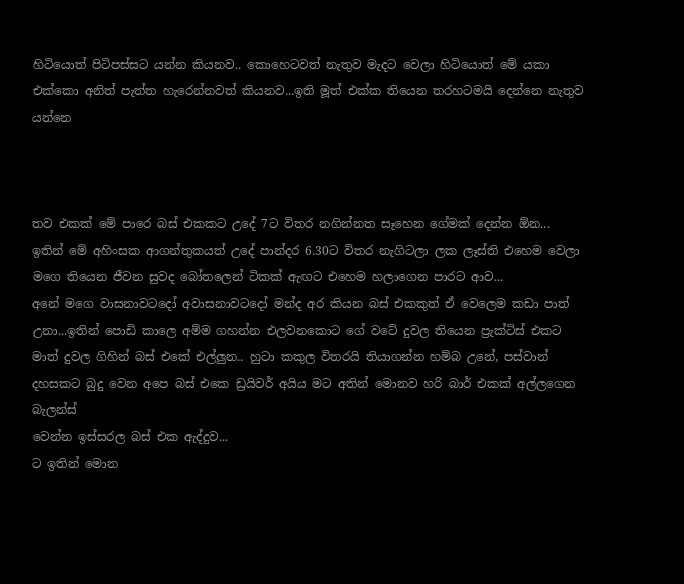හිටියොත් පිටිපස්සට යන්න කියනව.. කොහෙටවත් නැතුව මැදට වෙලා හිටියොත් මේ යකා එක්කො අනිත් පැත්ත හැරෙන්නවත් කියනව...ඉති මූත් එක්ක තියෙන තරහටමයි දෙන්නෙ නැතුව යන්නෙ



තව එකක් මේ පාරෙ බස් එකකට උදේ 7ට විතර නගින්නත සෑහෙන ගේමක් දෙන්න ඕන...
ඉතින් මේ අහිංසක ආගන්තුකයත් උදේ පාන්දර 6.30ට විතර නැගිටලා ලක ලෑස්ති එහෙම වෙලා මගෙ තියෙන ජීවන සුවද බෝතලෙන් ටිකක් ඇඟට එහෙම හලාගෙන පාරට ආව...
අනේ මගෙ වාසනාවටදෝ අවාසනාවටදෝ මන්ද අර කියන බස් එකකුත් ඒ වෙලෙම කඩා පාත් උනා...ඉතින් පොඩි කාලෙ අම්ම ගහන්න එලවනකොට ගේ වටේ දුවල තියෙන ප්‍රැක්ටිස් එකට මාත් දුවල ගිහින් බස් එකේ එල්ලුන.. හුටා කකුල විතරයි තියාගන්න හම්බ උනේ, පස්වාන් දහසකට බුදු වෙන අපෙ බස් එකෙ ඩ්‍රයිවර් අයිය මට අතින් මොනව හරි බාර් එකක් අල්ලගෙන බැලන්ස්
වෙන්න ඉස්සරල බස් එක ඇද්දුව...
ට ඉතින් මොන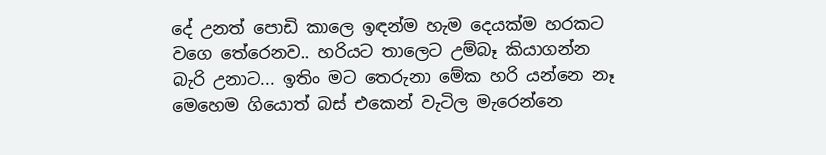දේ උනත් පොඩි කාලෙ ඉඳන්ම හැම දෙයක්ම හරකට වගෙ තේරෙනව.. හරියට තාලෙට උම්බෑ කියාගන්න  බැරි උනාට... ඉතිං මට තෙරුනා මේක හරි යන්නෙ නෑ මෙහෙම ගියොත් බස් එකෙන් වැටිල මැරෙන්නෙ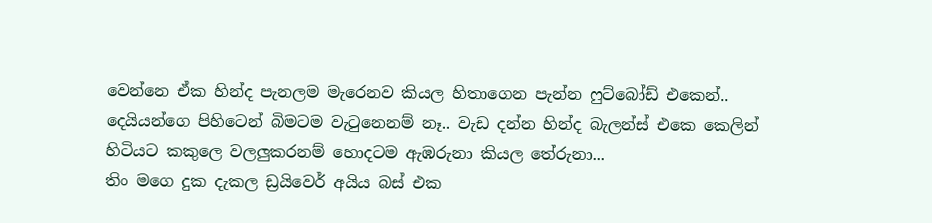වෙන්නෙ ඒක හින්ද පැනලම මැරෙනව කියල හිතාගෙන පැන්න ෆුට්බෝඩ් එකෙන්..
දෙයියන්ගෙ පිහිටෙන් බිමටම වැටුනෙනම් නෑ.. වැඩ දන්න හින්ද බැලන්ස් එකෙ කෙලින් හිටියට කකුලෙ වලලුකරනම් හොදටම ඇඹරුනා කියල තේරුනා...
තිං මගෙ දුක දැකල ඩ්‍රයිවෙර් අයිය බස් එක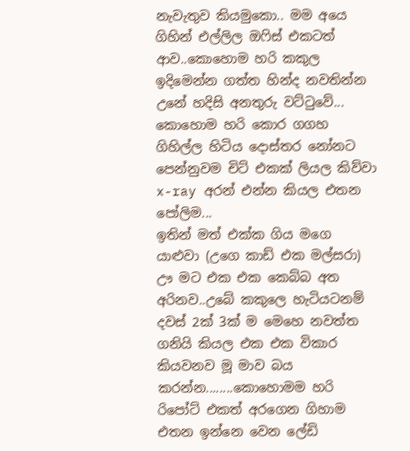නැවැතුව කියමුකො.. මම අයෙ ගිහින් එල්ලිල ඔෆිස් එකටත් ආව..කොහොම හරි කකුල ඉදිමෙන්න ගත්ත හින්ද නවතින්න උනේ හදිසි අනතුරු වට්ටුවේ...
කොහොම හරි කොර ගගහ ගිහිල්ල හිටිය දොස්තර නෝනට පෙන්නුවම චිට් එකක් ලියල කිව්වා x-ray අරන් එන්න කියල එතන පෝලිම...
ඉතින් මත් එක්ක ගිය මගෙ යාළුවා (උගෙ කාඩ් එක මල්සරා) ඌ මට එක එක කෙබ්බ අත අරිනව..උබේ කකුලෙ හැටියටනම් දවස් 2ක් 3ක් ම මෙහෙ නවත්ත ගනියි කියල එක එක විකාර කියවනව මූ මාව බය කරන්න........කොහොමම හරි රිපෝට් එකත් අරගෙන ගිහාම එතන ඉන්නෙ වෙන ලේඩි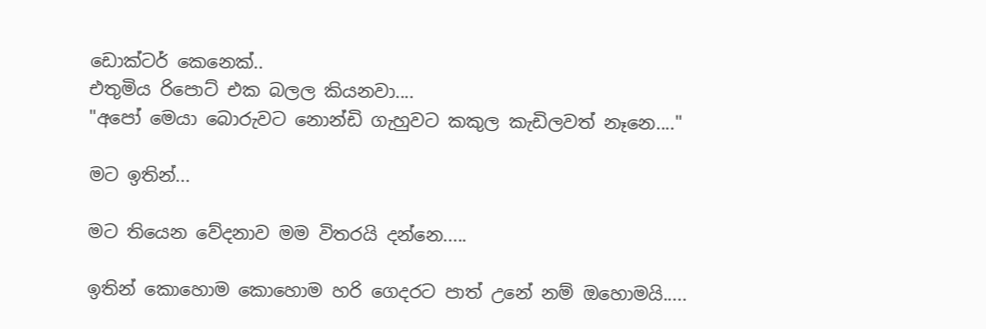ඩොක්ටර් කෙනෙක්..
එතුමිය රිපොට් එක බලල කියනවා....
"අපෝ මෙයා බොරුවට නොන්ඩි ගැහුවට කකුල කැඩිලවත් නෑනෙ...."

මට ඉතින්...

මට තියෙන වේදනාව මම විතරයි දන්නෙ.....

ඉතින් කොහොම කොහොම හරි ගෙදරට පාත් උනේ නම් ඔහොමයි.....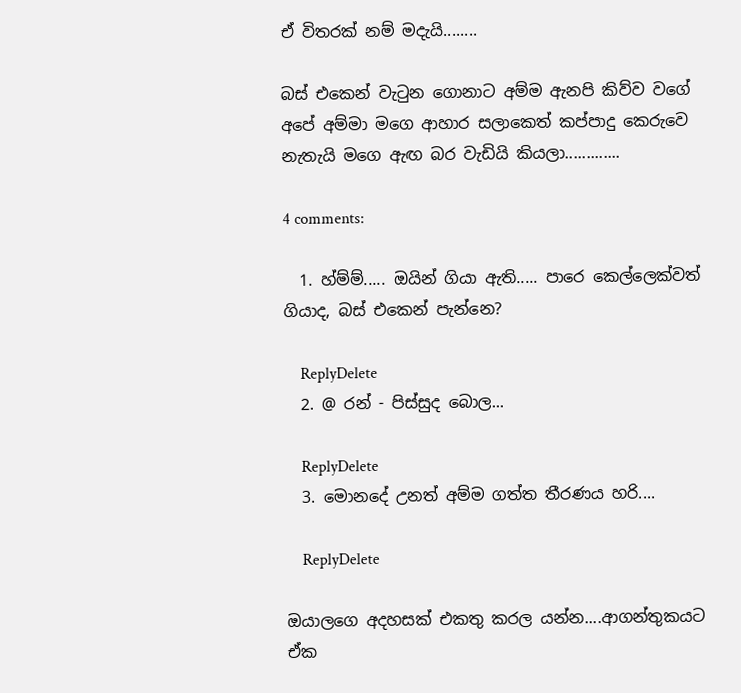ඒ විතරක් නම් මදැයි........

බස් එකෙන් වැටුන ගොනාට අම්ම ඇනපි කිව්ව වගේ අපේ අම්මා මගෙ ආහාර සලාකෙත් කප්පාදු කෙරුවෙ නැතැයි මගෙ ඇඟ බර වැඩියි කියලා.............

4 comments:

  1. හ්ම්ම්..... ඔයින් ගියා ඇති..... පාරෙ කෙල්ලෙක්වත් ගියාද, බස් එකෙන් පැන්නෙ?

    ReplyDelete
  2. @ රන් - පිස්සුද බොල...

    ReplyDelete
  3. මොනදේ උනත් අම්ම ගත්ත තීරණය හරි....

    ReplyDelete

ඔයාලගෙ අදහසක් එකතු කරල යන්න....ආගන්තුකයට ඒක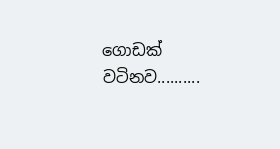ගොඩක් වටිනව..........